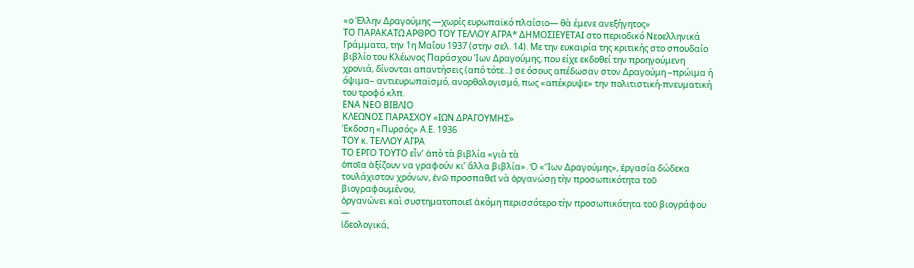«ο Έλλην Δραγούμης —χωρίς ευρωπαϊκό πλαίσιο— θὰ έμενε ανεξήγητος»
ΤΟ ΠΑΡΑΚΑΤΩ ΑΡΘΡΟ ΤΟΥ ΤΕΛΛΟΥ ΑΓΡΑ* ΔΗΜΟΣΙΕΥΕΤΑΙ στο περιοδικό Νεοελληνικά Γράμματα, την 1η Μαΐου 1937 (στην σελ. 14). Με την ευκαιρία της κριτικής στο σπουδαίο βιβλίο του Κλέωνος Παράσχου Ίων Δραγούμης, που είχε εκδοθεί την προηγούμενη χρονιά, δίνονται απαντήσεις (από τότε...) σε όσους απέδωσαν στον Δραγούμη –πρώιμα ή όψιμα– αντιευρωπαϊσμό, ανορθολογισμό, πως «απέκρυψε» την πολιτιστική-πνευματική του τροφό κλπ.
ΕΝΑ ΝΕΟ ΒΙΒΛΙΟ
ΚΛΕΩΝΟΣ ΠΑΡΑΣΧΟΥ «ΙΩΝ ΔΡΑΓΟΥΜΗΣ»
Έκδοση «Πυρσός» Α.Ε. 1936
ΤΟΥ κ. ΤΕΛΛΟΥ ΑΓΡΑ
ΤΟ ΕΡΓΟ ΤΟΥΤΟ εἶν’ ἀπὸ τὰ βιβλία «γιὰ τὰ
ὁποῖα ἀξίζουν να γραφούν κι’ ἄλλα βιβλία». Ὁ «Ἴων Δραγούμης», ἐργασία δώδεκα
τουλάχιστον χρόνων, ἐνῶ προσπαθεῖ νὰ ὀργανώσῃ τὴν προσωπικότητα τοῦ βιογραφουμένου,
ὀργανώνει καὶ συστηματοποιεῖ ἀκόμη περισσότερο τὴν προσωπικότητα τοῦ βιογράφου —
ἰδεολογικά,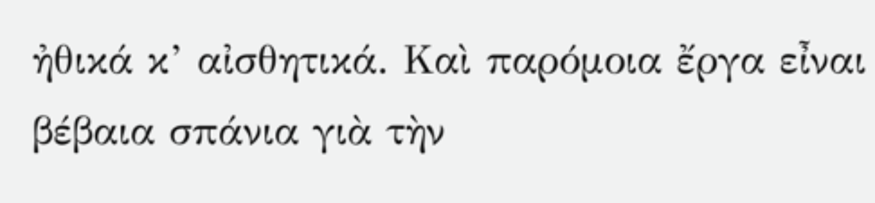ἠθικά κ’ αἰσθητικά. Καὶ παρόμοια ἔργα εἶναι βέβαια σπάνια γιὰ τὴν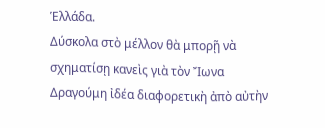Ἑλλάδα.
Δύσκολα στὸ μέλλον θὰ μπορῇ νὰ σχηματίσῃ κανεὶς γιὰ τὸν Ἴωνα Δραγούμη ἰδέα διαφορετικὴ ἀπὸ αὐτὴν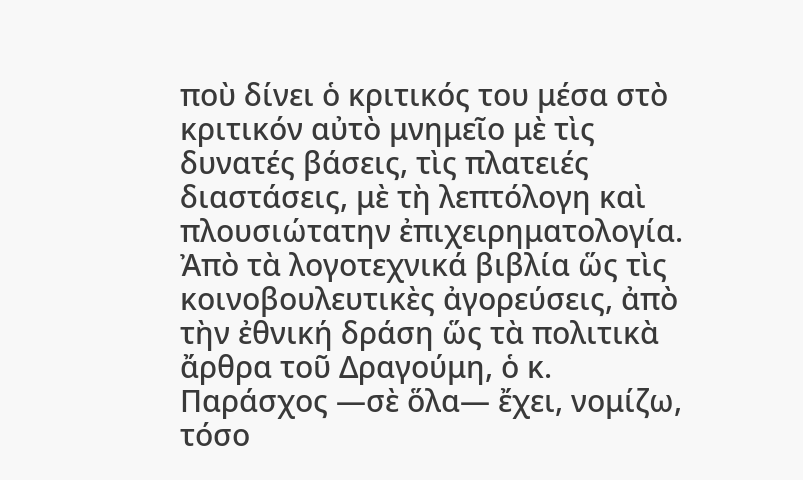ποὺ δίνει ὁ κριτικός του μέσα στὸ κριτικόν αὐτὸ μνημεῖο μὲ τὶς δυνατές βάσεις, τὶς πλατειές διαστάσεις, μὲ τὴ λεπτόλογη καὶ πλουσιώτατην ἐπιχειρηματολογία. Ἀπὸ τὰ λογοτεχνικά βιβλία ὥς τὶς κοινοβουλευτικὲς ἀγορεύσεις, ἀπὸ τὴν ἐθνική δράση ὥς τὰ πολιτικὰ ἄρθρα τοῦ Δραγούμη, ὁ κ. Παράσχος —σὲ ὅλα— ἔχει, νομίζω, τόσο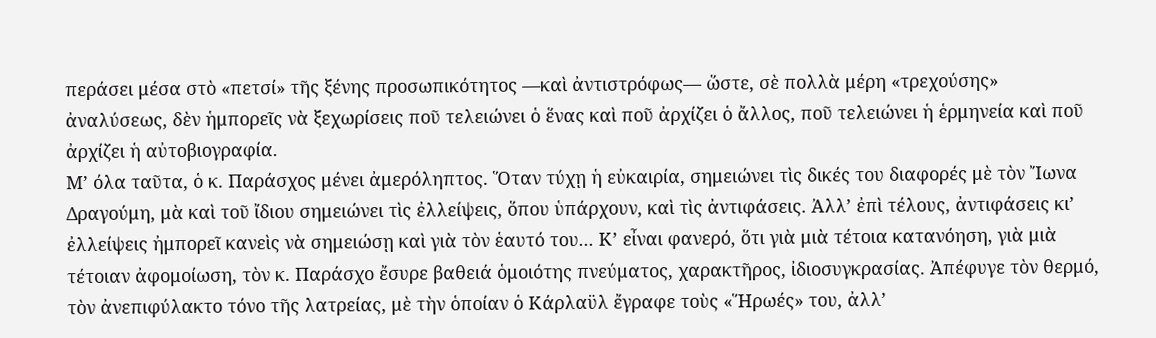περάσει μέσα στὸ «πετσί» τῆς ξένης προσωπικότητος —καὶ ἀντιστρόφως— ὥστε, σὲ πολλὰ μέρη «τρεχούσης» ἀναλύσεως, δὲν ἡμπορεῖς νὰ ξεχωρίσεις ποῦ τελειώνει ὁ ἕνας καὶ ποῦ ἀρχίζει ὁ ἄλλος, ποῦ τελειώνει ἡ ἑρμηνεία καὶ ποῦ ἀρχίζει ἡ αὐτοβιογραφία.
Μ’ όλα ταῦτα, ὁ κ. Παράσχος μένει ἀμερόληπτος. Ὅταν τύχῃ ἡ εὐκαιρία, σημειώνει τὶς δικές του διαφορές μὲ τὸν Ἴωνα Δραγούμη, μὰ καὶ τοῦ ἴδιου σημειώνει τὶς ἐλλείψεις, ὅπου ὑπάρχουν, καὶ τὶς ἀντιφάσεις. Ἀλλ’ ἐπὶ τέλους, ἀντιφάσεις κι’ ἐλλείψεις ἠμπορεῖ κανεὶς νὰ σημειώσῃ καὶ γιὰ τὸν ἑαυτό του... Κ’ εἶναι φανερό, ὅτι γιὰ μιὰ τέτοια κατανόηση, γιὰ μιὰ τέτοιαν ἀφομοίωση, τὸν κ. Παράσχο ἔσυρε βαθειά ὁμοιότης πνεύματος, χαρακτῆρος, ἰδιοσυγκρασίας. Ἀπέφυγε τὸν θερμό, τὸν ἀνεπιφύλακτο τόνο τῆς λατρείας, μὲ τὴν ὁποίαν ὁ Κάρλαϋλ ἔγραφε τοὺς «Ἥρωές» του, ἀλλ’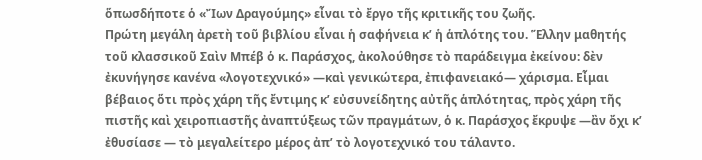ὅπωσδήποτε ὁ «Ἴων Δραγούμης» εἶναι τὸ ἔργο τῆς κριτικῆς του ζωῆς.
Πρώτη μεγάλη ἀρετὴ τοῦ βιβλίου εἶναι ἡ σαφήνεια κ’ ἡ ἁπλότης του. Ἕλλην μαθητής τοῦ κλασσικοῦ Σαὶν Μπέβ ὁ κ. Παράσχος, ἀκολούθησε τὸ παράδειγμα ἐκείνου: δὲν ἐκυνήγησε κανένα «λογοτεχνικό» —καὶ γενικώτερα, ἐπιφανειακό— χάρισμα. Εἶμαι βέβαιος ὅτι πρὸς χάρη τῆς ἔντιμης κ’ εὐσυνείδητης αὐτῆς ἁπλότητας, πρὸς χάρη τῆς πιστῆς καὶ χειροπιαστῆς ἀναπτύξεως τῶν πραγμάτων, ὁ κ. Παράσχος ἔκρυψε —ἂν ὄχι κ’ ἐθυσίασε — τὸ μεγαλείτερο μέρος ἀπ’ τὸ λογοτεχνικό του τάλαντο.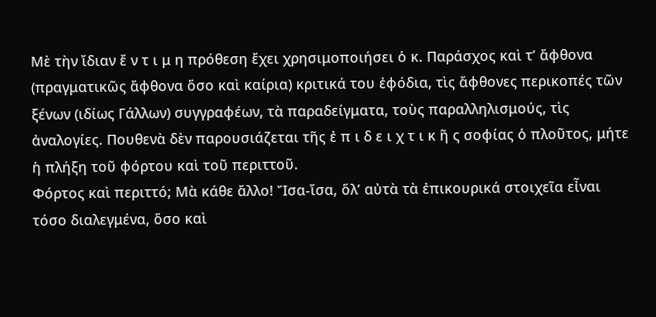Μὲ τὴν ἴδιαν ἔ ν τ ι μ η πρόθεση ἔχει χρησιμοποιήσει ὁ κ. Παράσχος καὶ τ’ ἄφθονα (πραγματικῶς ἄφθονα ὅσο καὶ καίρια) κριτικά του ἐφόδια, τὶς ἄφθονες περικοπές τῶν ξένων (ιδίως Γάλλων) συγγραφέων, τὰ παραδείγματα, τοὺς παραλληλισμούς, τὶς ἀναλογίες. Πουθενὰ δὲν παρουσιάζεται τῆς ἐ π ι δ ε ι χ τ ι κ ῆ ς σοφίας ὁ πλοῦτος, μήτε ἡ πλήξη τοῦ φόρτου καὶ τοῦ περιττοῦ.
Φόρτος καὶ περιττό; Μὰ κάθε ἄλλο! Ἴσα-ἴσα, ὅλ’ αὐτὰ τὰ ἐπικουρικά στοιχεῖα εἶναι τόσο διαλεγμένα, ὅσο καὶ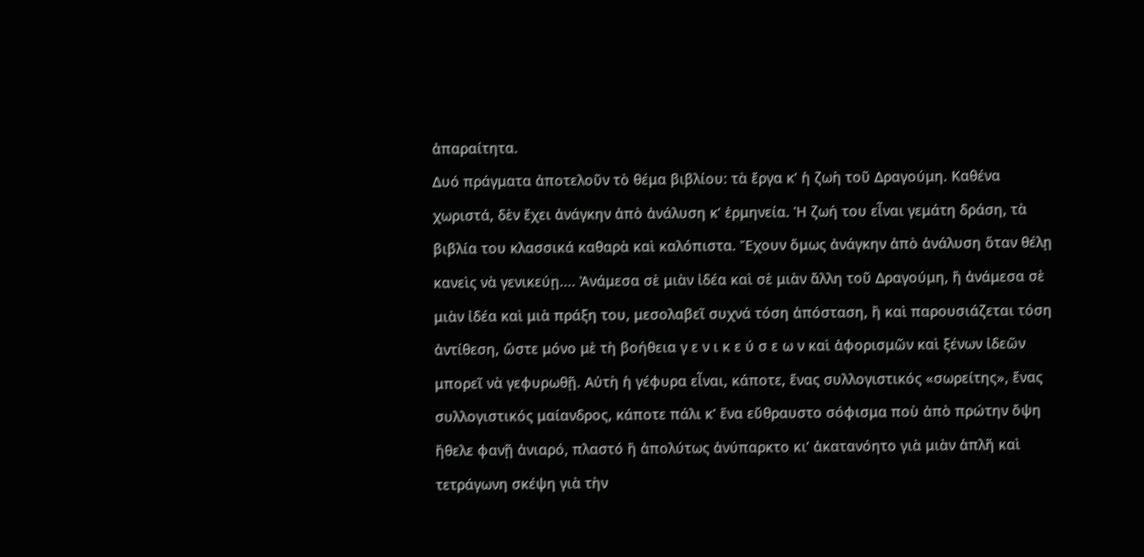ἀπαραίτητα.
Δυό πράγματα ἀποτελοῦν τὸ θέμα βιβλίου: τὰ ἔργα κ’ ἡ ζωὴ τοῦ Δραγούμη. Καθένα χωριστά, δὲν ἔχει ἀνάγκην ἀπὸ ἀνάλυση κ’ ἑρμηνεία. Ἡ ζωή του εἶναι γεμάτη δράση, τὰ βιβλία του κλασσικά καθαρὰ καὶ καλόπιστα. Ἔχουν ὅμως ἀνάγκην ἀπὸ ἀνάλυση ὅταν θέλῃ κανεὶς νὰ γενικεύῃ.... Ἀνάμεσα σὲ μιὰν ἰδέα καὶ σὲ μιὰν ἄλλη τοῦ Δραγούμη, ἢ ἀνάμεσα σὲ μιὰν ἰδέα καὶ μιὰ πράξη του, μεσολαβεῖ συχνά τόση ἀπόσταση, ἢ καὶ παρουσιάζεται τόση ἀντίθεση, ὥστε μόνο μὲ τὴ βοήθεια γ ε ν ι κ ε ύ σ ε ω ν καὶ ἀφορισμῶν καὶ ξένων ἰδεῶν μπορεῖ νὰ γεφυρωθῇ. Αὐτὴ ἡ γέφυρα εἶναι, κάποτε, ἕνας συλλογιστικός «σωρείτης», ἕνας συλλογιστικός μαίανδρος, κάποτε πάλι κ’ ἕνα εὔθραυστο σόφισμα ποὺ ἀπὸ πρώτην ὄψη ἤθελε φανῇ ἀνιαρό, πλαστό ἢ ἀπολύτως ἀνύπαρκτο κι’ ἀκατανόητο γιὰ μιὰν ἁπλῆ καὶ τετράγωνη σκέψη γιὰ τὴν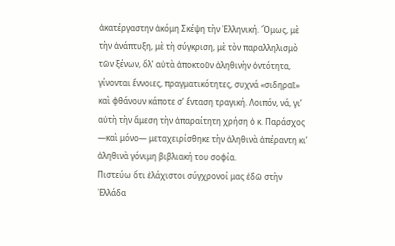ἀκατέργαστην ἀκόμη Σκέψη τὴν Ἑλληνική. Ὅμως, μὲ τὴν ἀνάπτυξη, μὲ τὴ σύγκριση, μὲ τὸν παραλληλισμὸ τῶν ξένων, ὅλ’ αὐτὰ ἀποκτοῦν ἀληθινὴν ὀντότητα, γίνονται ἔννοιες, πραγματικότητες, συχνά «σιδηραῖ» καὶ φθάνουν κάποτε σ’ ἔνταση τραγική. Λοιπόν, νά, γι’ αὐτὴ τὴν ἄμεση τὴν ἀπαραίτητη χρήση ὁ κ. Παράσχος —καὶ μόνο— μεταχειρίσθηκε τὴν ἀληθινὰ ἀπέραντη κι’ ἀληθινὰ γόνιμη βιβλιακή του σοφία.
Πιστεύω ὅτι ἐλάχιστοι σύγχρονοί μας ἐδῶ στὴν ῾Ελλάδα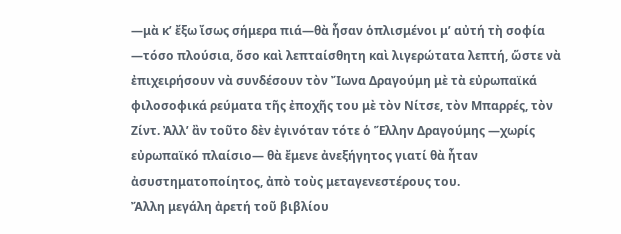—μὰ κ’ ἔξω ἴσως σήμερα πιά—θὰ ἦσαν ὁπλισμένοι μ’ αὐτή τὴ σοφία —τόσο πλούσια, ὅσο καὶ λεπταίσθητη καὶ λιγερώτατα λεπτή, ὥστε νὰ ἐπιχειρήσουν νὰ συνδέσουν τὸν Ἴωνα Δραγούμη μὲ τὰ εὐρωπαϊκά φιλοσοφικά ρεύματα τῆς ἐποχῆς του μὲ τὸν Νίτσε, τὸν Μπαρρές, τὸν Ζίντ. Ἀλλ’ ἂν τοῦτο δὲν ἐγινόταν τότε ὁ Ἕλλην Δραγούμης —χωρίς εὐρωπαϊκό πλαίσιο— θὰ ἔμενε ἀνεξήγητος γιατί θὰ ἦταν ἀσυστηματοποίητος, ἀπὸ τοὺς μεταγενεστέρους του.
Ἄλλη μεγάλη ἀρετή τοῦ βιβλίου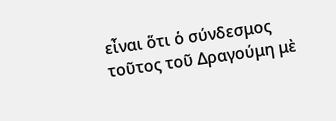εἶναι ὅτι ὁ σύνδεσμος τοῦτος τοῦ Δραγούμη μὲ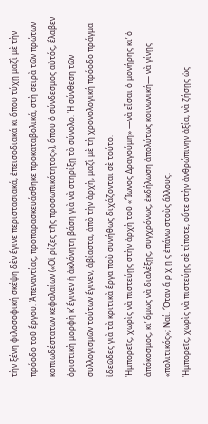τὴν ξένη φιλοσοφική σκέψη δὲν ἔγινε περιστασιακά, ἐπεισοδιακά κι ὅπου τύχῃ μαζὶ μὲ τὴν πρόοδο τοῦ ἔργου. Ἀπεναντίας, προπαρασκευάσθηκε προκαταβολικά, στὴ σειρὰ τῶν πρώτων κοπιωδέστατων κεφαλαίων («Οἱ ρίζες τῆς προσωπικότητος»), ὅπου ὁ σύνδεσμος αὐτός, ἔλαβεν ὁριστικὴ μορφὴ κ’ ἔγινεν ἡ ἀκλόνητη βάση γιὰ νὰ στηρίξῃ τὸ σύνολο. Ἡ σύνθεση τῶν συλλογισμῶν τούτων ἔγινεν, ἀβίαστα, ἀπὸ τὴν ἀρχὴ, μαζὶ μὲ τὴ χρονολογική πρόοδο πράγμα ἰδεῶδες γιὰ τὰ κριτικὰ ἔργα ποὺ συνήθως διχάζονται σὲ τούτο.
Ἠμπορεῖς, χωρὶς νὰ πιστεύῃς στὴν ἀρχὴ τοῦ «Ἴωνος Δραγούμη» —νὰ εἶσαι ὁ μονήρης κι’ ὁ ἀπόκοσμος, κι’ ὅμως νὰ διαλέξῃς, συγχρόνως, ἐκδήλωση ἀπολύτως κοινωνική— νὰ γίνῃς «πολιτικός»; Ναί. Ὅταν ἄ ρ χ ῃ ς ἐπάνω στοὺς ἄλλους.
Ἠμπορεῖς, χωρὶς νὰ πιστεύῃς σὲ τίποτε, οὔτε στὴν ἀνθρώπινην ἀξία, νὰ ζήσῃς ὡς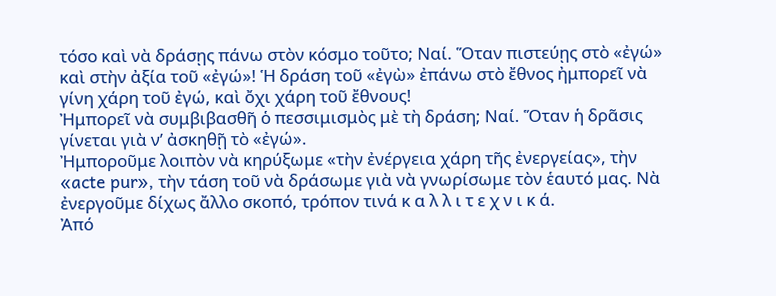τόσο καὶ νὰ δράσῃς πάνω στὸν κόσμο τοῦτο; Ναί. Ὅταν πιστεύῃς στὸ «ἐγώ» καὶ στὴν ἀξία τοῦ «ἐγώ»! Ἡ δράση τοῦ «ἐγὼ» ἐπάνω στὸ ἔθνος ἠμπορεῖ νὰ γίνη χάρη τοῦ ἐγώ, καὶ ὄχι χάρη τοῦ ἔθνους!
Ἠμπορεῖ νὰ συμβιβασθῆ ὁ πεσσιμισμὸς μὲ τὴ δράση; Ναί. Ὅταν ἡ δρᾶσις γίνεται γιὰ ν’ ἀσκηθῇ τὸ «ἐγώ».
Ἠμποροῦμε λοιπὸν νὰ κηρύξωμε «τὴν ἐνέργεια χάρη τῆς ἐνεργείας», τὴν «acte pur», τὴν τάση τοῦ νὰ δράσωμε γιὰ νὰ γνωρίσωμε τὸν ἑαυτό μας. Νὰ ἐνεργοῦμε δίχως ἄλλο σκοπό, τρόπον τινά κ α λ λ ι τ ε χ ν ι κ ά.
Ἀπό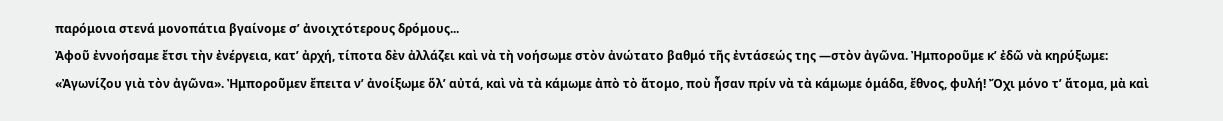παρόμοια στενά μονοπάτια βγαίνομε σ’ ἀνοιχτότερους δρόμους...
Ἀφοῦ ἐννοήσαμε ἔτσι τὴν ἐνέργεια, κατ’ ἀρχή, τίποτα δὲν ἀλλάζει καὶ νὰ τὴ νοήσωμε στὸν ἀνώτατο βαθμό τῆς ἐντάσεώς της —στὸν ἀγῶνα. Ἠμποροῦμε κ’ ἐδῶ νὰ κηρύξωμε: «Ἀγωνίζου γιὰ τὸν ἀγῶνα». Ἠμποροῦμεν ἔπειτα ν’ ἀνοίξωμε ὅλ’ αὐτά, καὶ νὰ τὰ κάμωμε ἀπὸ τὸ ἄτομο, ποὺ ἦσαν πρίν νὰ τὰ κάμωμε ὁμάδα, ἔθνος, φυλή! Ὄχι μόνο τ’ ἄτομα, μὰ καὶ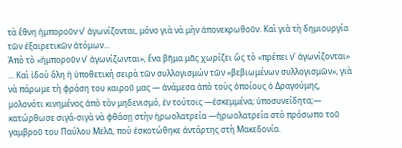τὰ ἔθνη ἠμποροῦν ν’ ἀγωνίζονται, μόνο γιὰ νὰ μὴν ἀπονεκρωθοῦν. Καὶ γιὰ τὴ δημιουργία τῶν ἐξαιρετικῶν ἀτόμων...
Ἀπὸ τὸ «ἠμποροῦν ν’ ἀγωνίζωνται», ἕνα βῆμα μᾶς χωρίζει ὥς τὸ «πρέπει ν’ ἀγωνίζονται» ... Καὶ ἰδοὺ ὅλη ἡ ὑποθετική σειρὰ τῶν συλλογισμών τῶν «βεβιωμένων συλλογισμῶν», γιὰ νὰ πάρωμε τὴ φράση του καιροῦ μας — ἀνάμεσα ἀπὸ τοὺς ὁποίους ὁ Δραγούμης, μολονότι κινημένος ἀπὸ τὸν μηδενισμό, ἐν τούτοις —ἐσκεμμένα; ὑποσυνείδητα;— κατώρθωσε σιγά-σιγὰ νὰ φθάσῃ στὴν ἡρωολατρεία —ἡρωολατρεία στὸ πρόσωπο τοῦ γαμβροῦ του Παύλου Μελᾶ, ποὺ ἐσκοτώθηκε ἀντάρτης στὴ Μακεδονία.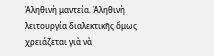Ἀληθινὴ μαντεία. Ἀληθινὴ λειτουργία διαλεκτικῆς ὅμως χρειάζεται γιὰ νὰ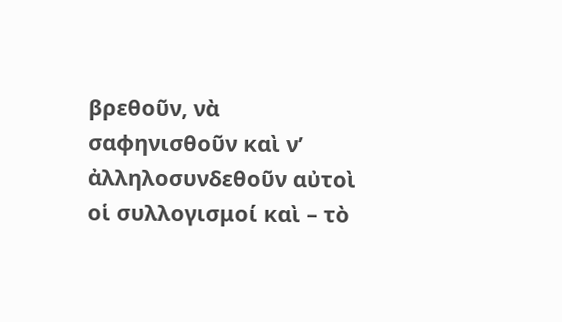βρεθοῦν, νὰ σαφηνισθοῦν καὶ ν’ ἀλληλοσυνδεθοῦν αὐτοὶ οἱ συλλογισμοί καὶ – τὸ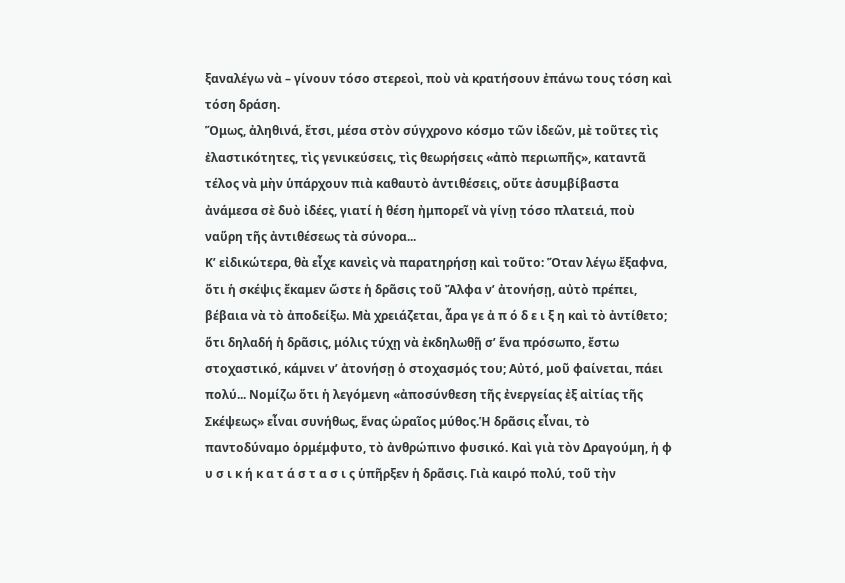ξαναλέγω νὰ – γίνουν τόσο στερεοὶ, ποὺ νὰ κρατήσουν ἐπάνω τους τόση καὶ τόση δράση.
Ὅμως, ἀληθινά, ἔτσι, μέσα στὸν σύγχρονο κόσμο τῶν ἰδεῶν, μὲ τοῦτες τὶς ἐλαστικότητες, τὶς γενικεύσεις, τὶς θεωρήσεις «ἀπὸ περιωπῆς», καταντᾶ τέλος νὰ μὴν ὑπάρχουν πιὰ καθαυτὸ ἀντιθέσεις, οὔτε ἀσυμβίβαστα ἀνάμεσα σὲ δυὸ ἰδέες, γιατί ἡ θέση ἠμπορεῖ νὰ γίνῃ τόσο πλατειά, ποὺ ναὕρη τῆς ἀντιθέσεως τὰ σύνορα...
Κ’ εἰδικώτερα, θὰ εἶχε κανεὶς νὰ παρατηρήσῃ καὶ τοῦτο: Ὅταν λέγω ἔξαφνα, ὅτι ἡ σκέψις ἔκαμεν ὥστε ἡ δρᾶσις τοῦ Ἄλφα ν’ ἀτονήσῃ, αὐτὸ πρέπει, βέβαια νὰ τὸ ἀποδείξω. Μὰ χρειάζεται, ἇρα γε ἀ π ό δ ε ι ξ η καὶ τὸ ἀντίθετο; ὅτι δηλαδή ἡ δρᾶσις, μόλις τύχῃ νὰ ἐκδηλωθῇ σ’ ἕνα πρόσωπο, ἔστω στοχαστικό, κάμνει ν’ ἀτονήσῃ ὁ στοχασμός του; Αὐτό, μοῦ φαίνεται, πάει πολύ... Νομίζω ὅτι ἡ λεγόμενη «ἀποσύνθεση τῆς ἐνεργείας ἐξ αἰτίας τῆς Σκέψεως» εἶναι συνήθως, ἕνας ὡραῖος μύθος.Ἡ δρᾶσις εἶναι, τὸ παντοδύναμο ὁρμέμφυτο, τὸ ἀνθρώπινο φυσικό. Καὶ γιὰ τὸν Δραγούμη, ἡ φ υ σ ι κ ή κ α τ ά σ τ α σ ι ς ὑπῆρξεν ἡ δρᾶσις. Γιὰ καιρό πολύ, τοῦ τὴν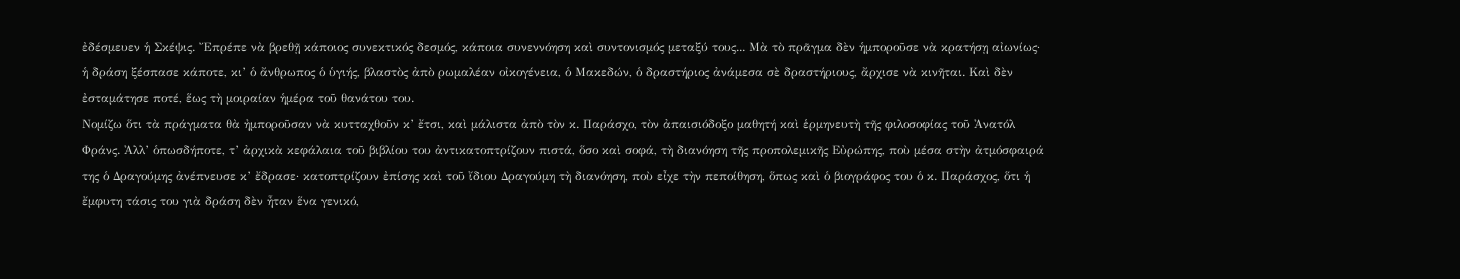ἐδέσμευεν ἡ Σκέψις. Ἔπρέπε νὰ βρεθῇ κάποιος συνεκτικός δεσμός, κάποια συνεννόηση καὶ συντονισμός μεταξύ τους... Μὰ τὸ πρᾶγμα δὲν ἡμποροῦσε νὰ κρατήσῃ αἰωνίως· ἡ δράση ξέσπασε κάποτε, κι’ ὁ ἄνθρωπος ὁ ὑγιής, βλαστὸς ἀπὸ ρωμαλέαν οἰκογένεια, ὁ Μακεδών, ὁ δραστήριος ἀνάμεσα σὲ δραστήριους, ἄρχισε νὰ κινῆται. Καὶ δὲν ἐσταμάτησε ποτέ, ἕως τὴ μοιραίαν ἡμέρα τοῦ θανάτου του.
Νομίζω ὅτι τὰ πράγματα θὰ ἠμποροῦσαν νὰ κυτταχθοῦν κ’ ἔτσι, καὶ μάλιστα ἀπὸ τὸν κ. Παράσχο, τὸν ἀπαισιόδοξο μαθητή καὶ ἑρμηνευτὴ τῆς φιλοσοφίας τοῦ Ἀνατόλ Φράνς. Ἀλλ’ ὁπωσδήποτε, τ’ ἀρχικὰ κεφάλαια τοῦ βιβλίου του ἀντικατοπτρίζουν πιστά, ὅσο καὶ σοφά, τὴ διανόηση τῆς προπολεμικῆς Εὐρώπης, ποὺ μέσα στὴν ἀτμόσφαιρά της ὁ Δραγούμης ἀνέπνευσε κ’ ἔδρασε· κατοπτρίζουν ἐπίσης καὶ τοῦ ἴδιου Δραγούμη τὴ διανόηση, ποὺ εἶχε τὴν πεποίθηση, ὅπως καὶ ὁ βιογράφος του ὁ κ. Παράσχος, ὅτι ἡ ἔμφυτη τάσις του γιὰ δράση δὲν ἦταν ἕνα γενικό,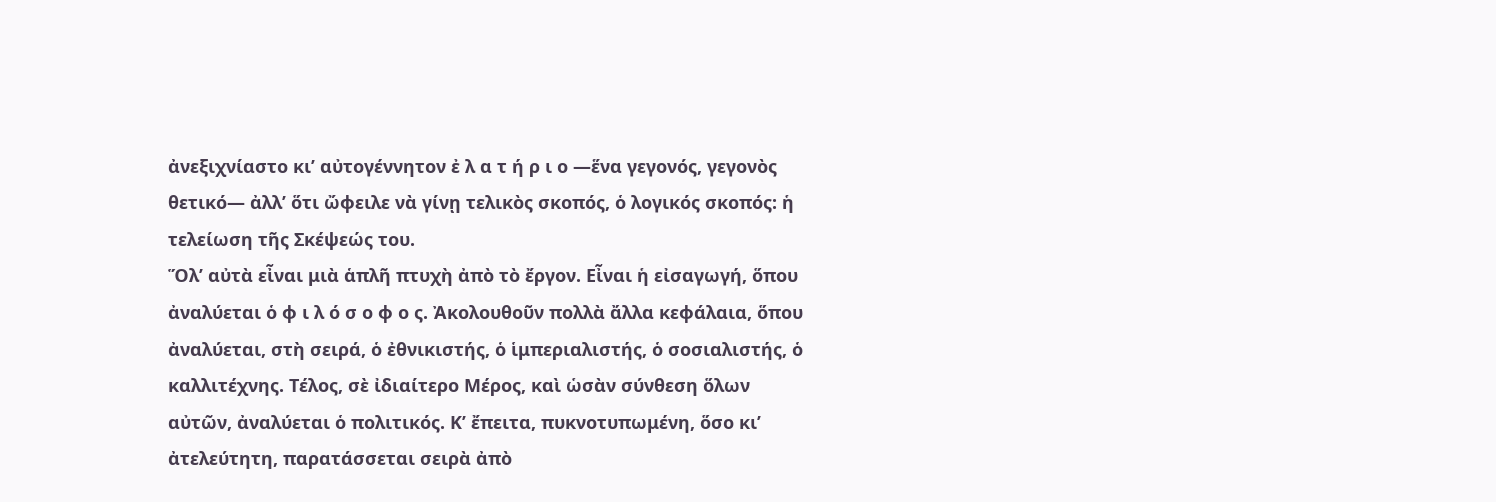ἀνεξιχνίαστο κι’ αὐτογέννητον ἐ λ α τ ή ρ ι ο —ἕνα γεγονός, γεγονὸς θετικό— ἀλλ’ ὅτι ὤφειλε νὰ γίνῃ τελικὸς σκοπός, ὁ λογικός σκοπός: ἡ τελείωση τῆς Σκέψεώς του.
Ὅλ’ αὐτὰ εἶναι μιὰ ἁπλῆ πτυχὴ ἀπὸ τὸ ἔργον. Εἶναι ἡ εἰσαγωγή, ὅπου ἀναλύεται ὁ φ ι λ ό σ ο φ ο ς. Ἀκολουθοῦν πολλὰ ἄλλα κεφάλαια, ὅπου ἀναλύεται, στὴ σειρά, ὁ ἐθνικιστής, ὁ ἱμπεριαλιστής, ὁ σοσιαλιστής, ὁ καλλιτέχνης. Τέλος, σὲ ἰδιαίτερο Μέρος, καὶ ὡσὰν σύνθεση ὅλων αὐτῶν, ἀναλύεται ὁ πολιτικός. Κ’ ἔπειτα, πυκνοτυπωμένη, ὅσο κι’ ἀτελεύτητη, παρατάσσεται σειρὰ ἀπὸ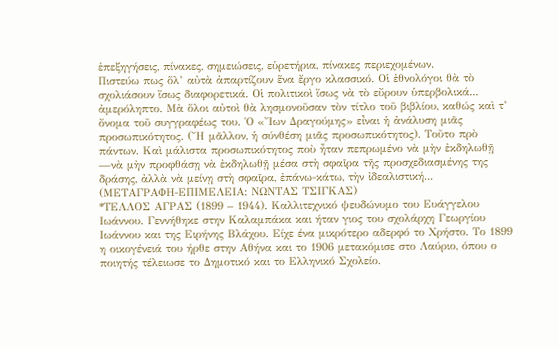ἐπεξηγήσεις, πίνακες, σημειώσεις, εὑρετήρια, πίνακες περιεχομένων.
Πιστεύω πως ὅλ’ αὐτὰ ἀπαρτίζουν ἕνα ἔργο κλασσικό. Οἱ ἐθνολόγοι θὰ τὸ σχολιάσουν ἴσως διαφορετικά. Οἱ πολιτικοὶ ἴσως νὰ τὸ εὔρουν ὑπερβολικά... ἀμερόληπτο. Μὰ ὅλοι αὐτοὶ θὰ λησμονοῦσαν τὸν τίτλο τοῦ βιβλίου, καθώς καὶ τ’ ὄνομα τοῦ συγγραφέως του. Ὁ «Ἴων Δραγούμης» εἶναι ἡ ἀνάλυση μιᾶς προσωπικότητος. (Ἤ μᾶλλον, ἡ σύνθέση μιᾶς προσωπικότητος). Τοῦτο πρὸ πάντων. Καὶ μάλιστα προσωπικότητος ποὺ ἦταν πεπρωμένο νὰ μὴν ἐκδηλωθῇ —νὰ μὴν προφθάσῃ νὰ ἐκδηλωθῇ μέσα στὴ σφαῖρα τῆς προσχεδιασμένης της δράσης, ἀλλὰ νὰ μείνῃ στὴ σφαῖρα, ἐπάνω-κάτω, τὴν ἰδεαλιστική...
(ΜΕΤΑΓΡΑΦΗ-ΕΠΙΜΕΛΕΙΑ: ΝΩΝΤΑΣ ΤΣΙΓΚΑΣ)
*ΤΕΛΛΟΣ ΑΓΡΑΣ (1899 – 1944). Καλλιτεχνικό ψευδώνυμο του Ευάγγελου Ιωάννου. Γεννήθηκε στην Καλαμπάκα και ήταν γιος του σχολάρχη Γεωργίου Ιωάννου και της Ειρήνης Βλάχου. Είχε ένα μικρότερο αδερφό το Χρήστο. Το 1899 η οικογένειά του ήρθε στην Αθήνα και το 1906 μετακόμισε στο Λαύριο, όπου ο ποιητής τέλειωσε το Δημοτικό και το Ελληνικό Σχολείο.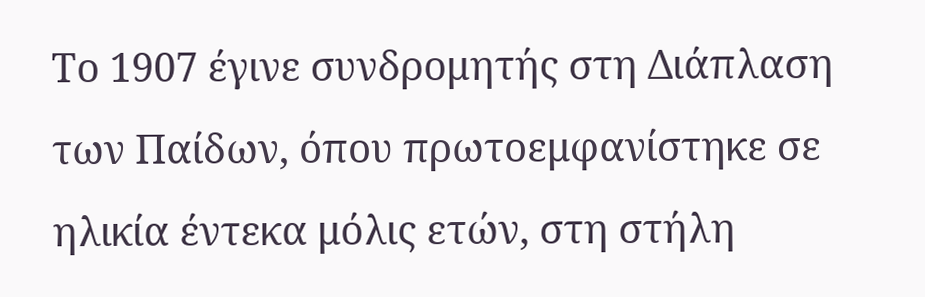Το 1907 έγινε συνδρομητής στη Διάπλαση των Παίδων, όπου πρωτοεμφανίστηκε σε ηλικία έντεκα μόλις ετών, στη στήλη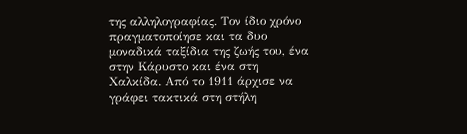της αλληλογραφίας. Τον ίδιο χρόνο πραγματοποίησε και τα δυο μοναδικά ταξίδια της ζωής του, ένα στην Κάρυστο και ένα στη Χαλκίδα. Από το 1911 άρχισε να γράφει τακτικά στη στήλη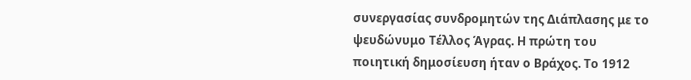συνεργασίας συνδρομητών της Διάπλασης με το ψευδώνυμο Τέλλος Άγρας. Η πρώτη του ποιητική δημοσίευση ήταν ο Βράχος. Το 1912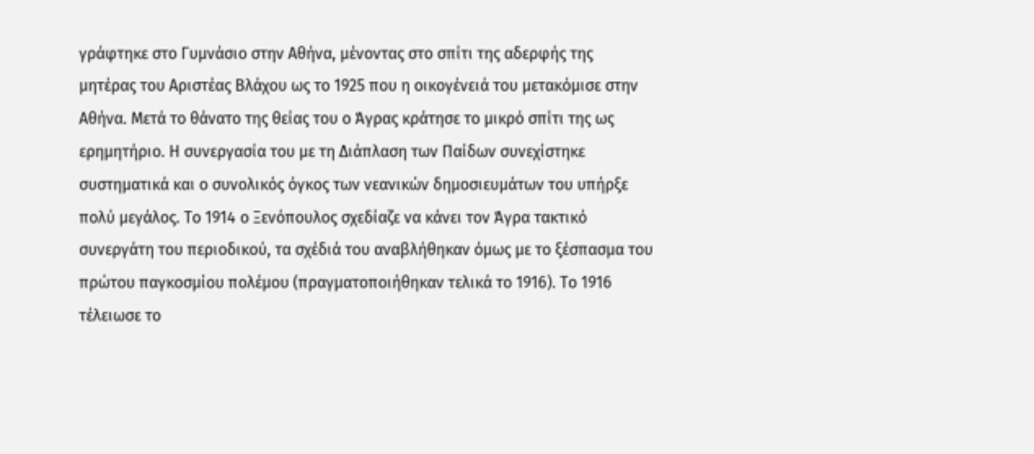γράφτηκε στο Γυμνάσιο στην Αθήνα, μένοντας στο σπίτι της αδερφής της μητέρας του Αριστέας Βλάχου ως το 1925 που η οικογένειά του μετακόμισε στην Αθήνα. Μετά το θάνατο της θείας του ο Άγρας κράτησε το μικρό σπίτι της ως ερημητήριο. Η συνεργασία του με τη Διάπλαση των Παίδων συνεχίστηκε συστηματικά και ο συνολικός όγκος των νεανικών δημοσιευμάτων του υπήρξε πολύ μεγάλος. Το 1914 ο Ξενόπουλος σχεδίαζε να κάνει τον Άγρα τακτικό συνεργάτη του περιοδικού, τα σχέδιά του αναβλήθηκαν όμως με το ξέσπασμα του πρώτου παγκοσμίου πολέμου (πραγματοποιήθηκαν τελικά το 1916). Το 1916 τέλειωσε το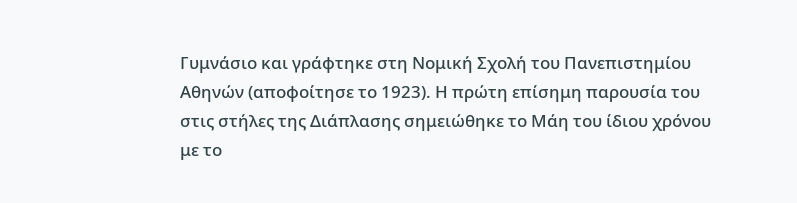Γυμνάσιο και γράφτηκε στη Νομική Σχολή του Πανεπιστημίου Αθηνών (αποφοίτησε το 1923). Η πρώτη επίσημη παρουσία του στις στήλες της Διάπλασης σημειώθηκε το Μάη του ίδιου χρόνου με το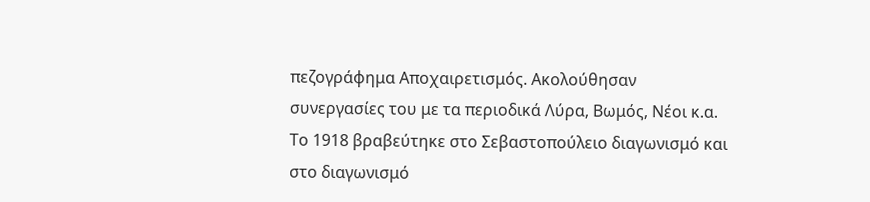πεζογράφημα Αποχαιρετισμός. Ακολούθησαν συνεργασίες του με τα περιοδικά Λύρα, Βωμός, Νέοι κ.α. Το 1918 βραβεύτηκε στο Σεβαστοπούλειο διαγωνισμό και στο διαγωνισμό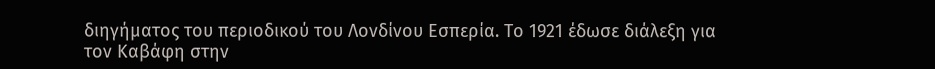διηγήματος του περιοδικού του Λονδίνου Εσπερία. Το 1921 έδωσε διάλεξη για τον Καβάφη στην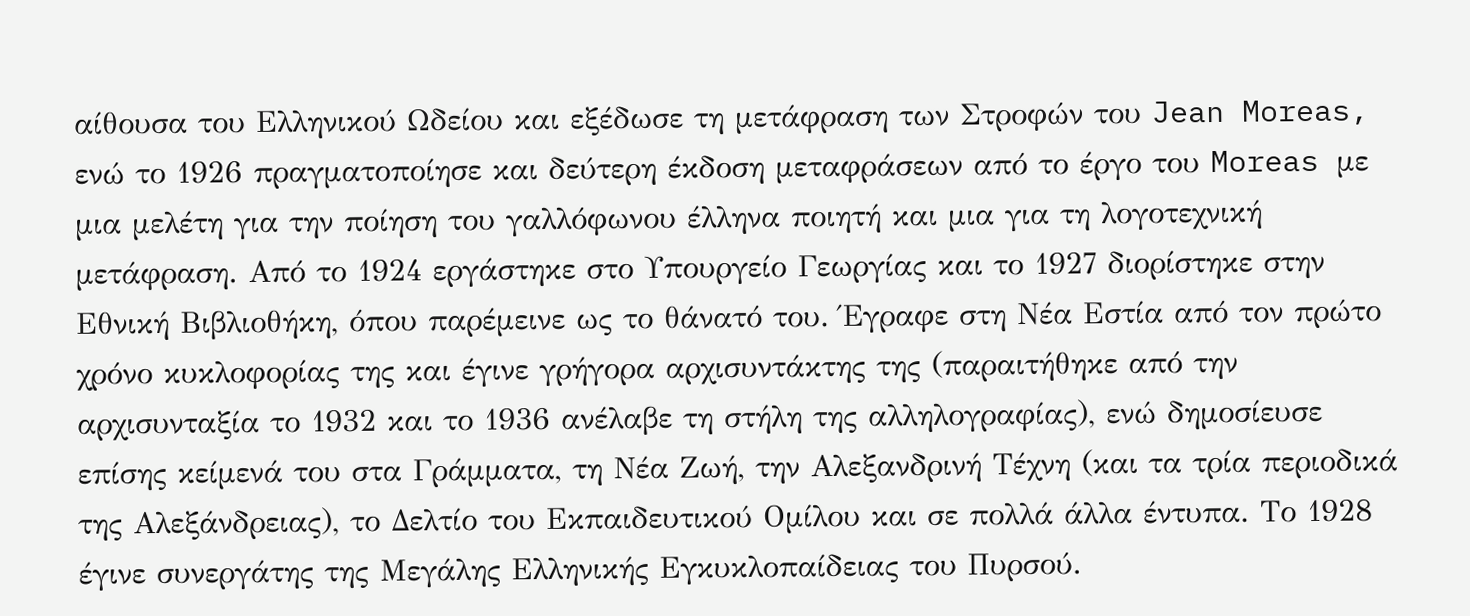αίθουσα του Ελληνικού Ωδείου και εξέδωσε τη μετάφραση των Στροφών του Jean Moreas, ενώ το 1926 πραγματοποίησε και δεύτερη έκδοση μεταφράσεων από το έργο του Moreas με μια μελέτη για την ποίηση του γαλλόφωνου έλληνα ποιητή και μια για τη λογοτεχνική μετάφραση. Από το 1924 εργάστηκε στο Υπουργείο Γεωργίας και το 1927 διορίστηκε στην Εθνική Βιβλιοθήκη, όπου παρέμεινε ως το θάνατό του. Έγραφε στη Νέα Εστία από τον πρώτο χρόνο κυκλοφορίας της και έγινε γρήγορα αρχισυντάκτης της (παραιτήθηκε από την αρχισυνταξία το 1932 και το 1936 ανέλαβε τη στήλη της αλληλογραφίας), ενώ δημοσίευσε επίσης κείμενά του στα Γράμματα, τη Νέα Ζωή, την Αλεξανδρινή Τέχνη (και τα τρία περιοδικά της Αλεξάνδρειας), το Δελτίο του Εκπαιδευτικού Ομίλου και σε πολλά άλλα έντυπα. Το 1928 έγινε συνεργάτης της Μεγάλης Ελληνικής Εγκυκλοπαίδειας του Πυρσού.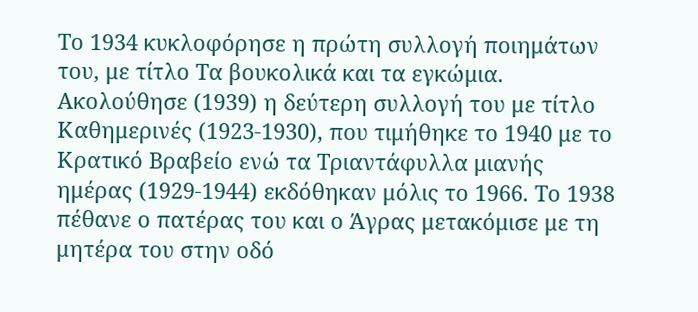Το 1934 κυκλοφόρησε η πρώτη συλλογή ποιημάτων του, με τίτλο Τα βουκολικά και τα εγκώμια. Ακολούθησε (1939) η δεύτερη συλλογή του με τίτλο Καθημερινές (1923-1930), που τιμήθηκε το 1940 με το Κρατικό Βραβείο ενώ τα Τριαντάφυλλα μιανής ημέρας (1929-1944) εκδόθηκαν μόλις το 1966. Το 1938 πέθανε ο πατέρας του και ο Άγρας μετακόμισε με τη μητέρα του στην οδό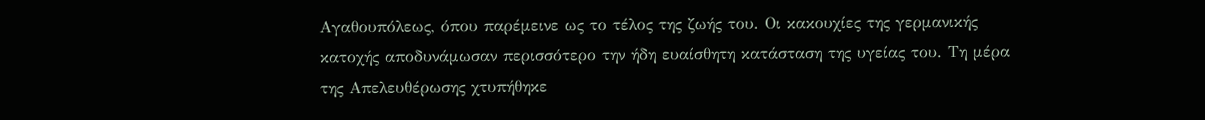Αγαθουπόλεως, όπου παρέμεινε ως το τέλος της ζωής του. Οι κακουχίες της γερμανικής κατοχής αποδυνάμωσαν περισσότερο την ήδη ευαίσθητη κατάσταση της υγείας του. Τη μέρα της Απελευθέρωσης χτυπήθηκε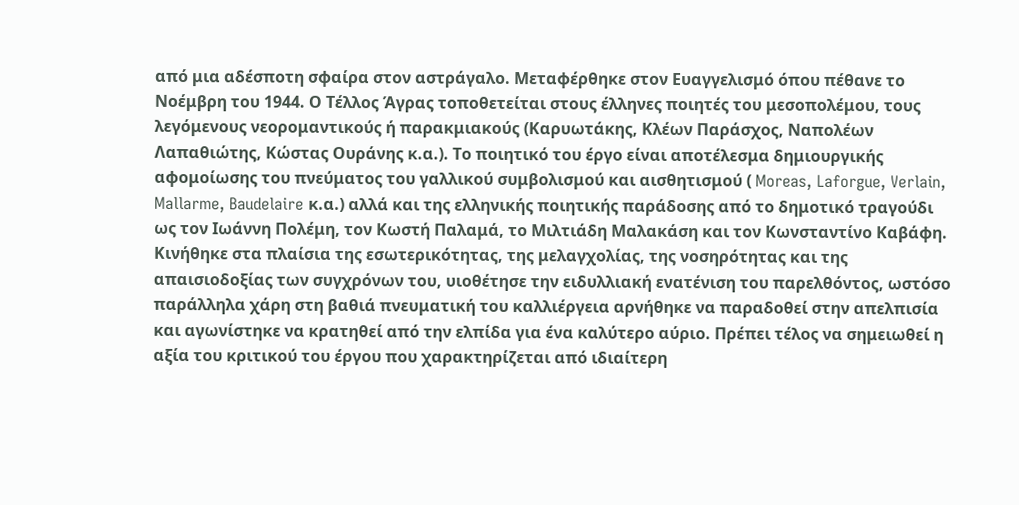από μια αδέσποτη σφαίρα στον αστράγαλο. Μεταφέρθηκε στον Ευαγγελισμό όπου πέθανε το Νοέμβρη του 1944. Ο Τέλλος Άγρας τοποθετείται στους έλληνες ποιητές του μεσοπολέμου, τους λεγόμενους νεορομαντικούς ή παρακμιακούς (Καρυωτάκης, Κλέων Παράσχος, Ναπολέων Λαπαθιώτης, Κώστας Ουράνης κ.α.). Το ποιητικό του έργο είναι αποτέλεσμα δημιουργικής αφομοίωσης του πνεύματος του γαλλικού συμβολισμού και αισθητισμού ( Moreas, Laforgue, Verlain, Mallarme, Baudelaire κ.α.) αλλά και της ελληνικής ποιητικής παράδοσης από το δημοτικό τραγούδι ως τον Ιωάννη Πολέμη, τον Κωστή Παλαμά, το Μιλτιάδη Μαλακάση και τον Κωνσταντίνο Καβάφη. Κινήθηκε στα πλαίσια της εσωτερικότητας, της μελαγχολίας, της νοσηρότητας και της απαισιοδοξίας των συγχρόνων του, υιοθέτησε την ειδυλλιακή ενατένιση του παρελθόντος, ωστόσο παράλληλα χάρη στη βαθιά πνευματική του καλλιέργεια αρνήθηκε να παραδοθεί στην απελπισία και αγωνίστηκε να κρατηθεί από την ελπίδα για ένα καλύτερο αύριο. Πρέπει τέλος να σημειωθεί η αξία του κριτικού του έργου που χαρακτηρίζεται από ιδιαίτερη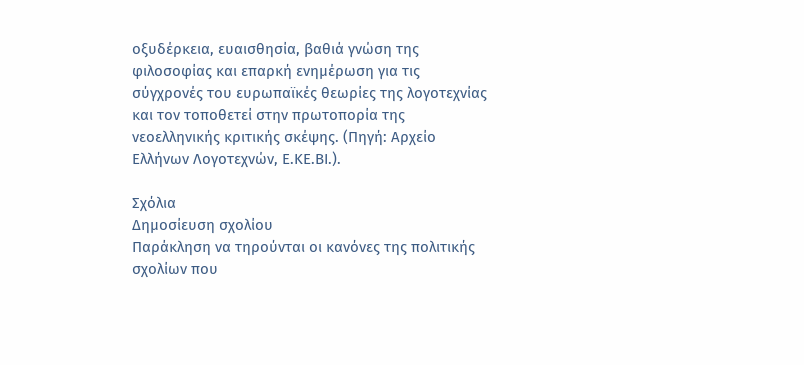οξυδέρκεια, ευαισθησία, βαθιά γνώση της φιλοσοφίας και επαρκή ενημέρωση για τις σύγχρονές του ευρωπαϊκές θεωρίες της λογοτεχνίας και τον τοποθετεί στην πρωτοπορία της νεοελληνικής κριτικής σκέψης. (Πηγή: Αρχείο Ελλήνων Λογοτεχνών, Ε.ΚΕ.ΒΙ.).

Σχόλια
Δημοσίευση σχολίου
Παράκληση να τηρούνται οι κανόνες της πολιτικής σχολίων που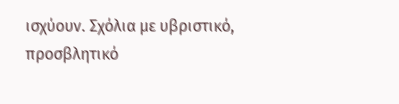ισχύουν. Σχόλια με υβριστικό, προσβλητικό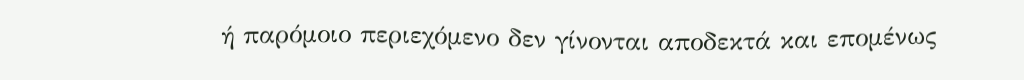ή παρόμοιο περιεχόμενο δεν γίνονται αποδεκτά και επομένως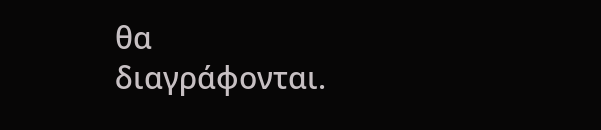θα διαγράφονται.